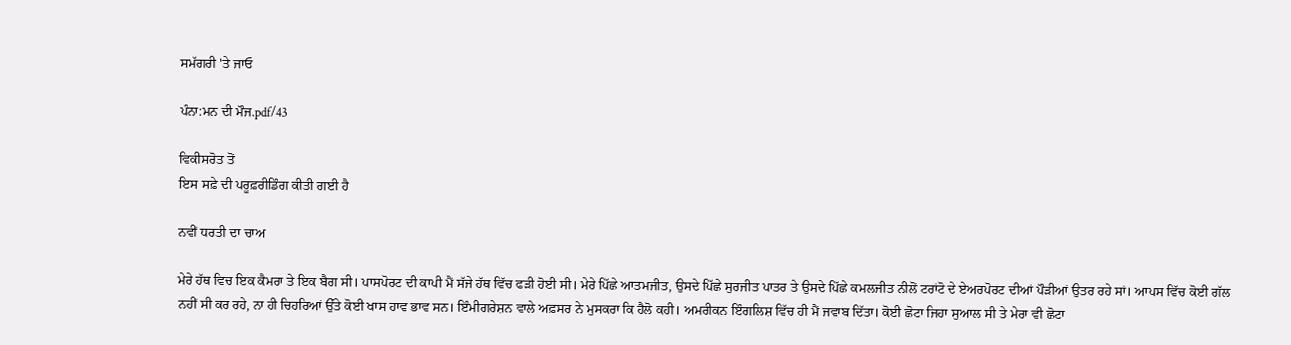ਸਮੱਗਰੀ 'ਤੇ ਜਾਓ

ਪੰਨਾ:ਮਨ ਦੀ ਮੌਜ.pdf/43

ਵਿਕੀਸਰੋਤ ਤੋਂ
ਇਸ ਸਫ਼ੇ ਦੀ ਪਰੂਫ਼ਰੀਡਿੰਗ ਕੀਤੀ ਗਈ ਹੈ

ਨਵੀਂ ਧਰਤੀ ਦਾ ਚਾਅ

ਮੇਰੇ ਹੱਥ ਵਿਚ ਇਕ ਕੈਮਰਾ ਤੇ ਇਕ ਬੈਗ ਸੀ। ਪਾਸਪੋਰਟ ਦੀ ਕਾਪੀ ਮੈਂ ਸੱਜੇ ਹੱਥ ਵਿੱਚ ਫੜੀ ਹੋਈ ਸੀ। ਮੇਰੇ ਪਿੱਛੇ ਆਤਮਜੀਤ, ਉਸਦੇ ਪਿੱਛੇ ਸੁਰਜੀਤ ਪਾਤਰ ਤੇ ਉਸਦੇ ਪਿੱਛੇ ਕਮਲਜੀਤ ਨੀਲੋਂ ਟਰਾਂਟੋ ਦੇ ਏਅਰਪੋਰਟ ਦੀਆਂ ਪੌੜੀਆਂ ਉਤਰ ਰਹੇ ਸਾਂ। ਆਪਸ ਵਿੱਚ ਕੋਈ ਗੱਲ ਨਹੀਂ ਸੀ ਕਰ ਰਹੇ, ਨਾ ਹੀ ਚਿਹਰਿਆਂ ਉੱਤੇ ਕੋਈ ਖਾਸ ਹਾਵ ਭਾਵ ਸਨ। ਇੰਮੀਗਰੇਸ਼ਨ ਵਾਲੇ ਅਫ਼ਸਰ ਨੇ ਮੁਸਕਰਾ ਕਿ ਹੈਲੋ ਕਹੀ। ਅਮਰੀਕਨ ਇੰਗਲਿਸ਼ ਵਿੱਚ ਹੀ ਮੈਂ ਜਵਾਬ ਦਿੱਤਾ। ਕੋਈ ਛੋਟਾ ਜਿਹਾ ਸੁਆਲ ਸੀ ਤੇ ਮੇਰਾ ਵੀ ਛੋਟਾ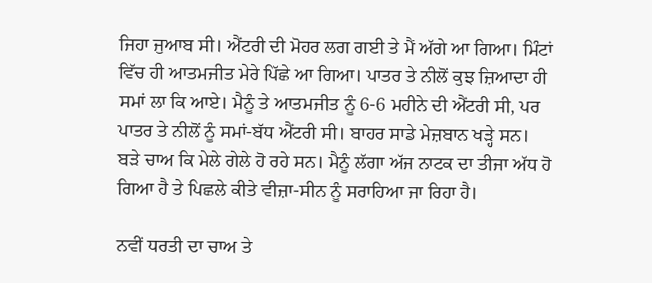ਜਿਹਾ ਜੁਆਬ ਸੀ। ਐਂਟਰੀ ਦੀ ਮੋਹਰ ਲਗ ਗਈ ਤੇ ਮੈਂ ਅੱਗੇ ਆ ਗਿਆ। ਮਿੰਟਾਂ ਵਿੱਚ ਹੀ ਆਤਮਜੀਤ ਮੇਰੇ ਪਿੱਛੇ ਆ ਗਿਆ। ਪਾਤਰ ਤੇ ਨੀਲੋਂ ਕੁਝ ਜ਼ਿਆਦਾ ਹੀ ਸਮਾਂ ਲਾ ਕਿ ਆਏ। ਮੈਨੂੰ ਤੇ ਆਤਮਜੀਤ ਨੂੰ 6-6 ਮਹੀਨੇ ਦੀ ਐਂਟਰੀ ਸੀ, ਪਰ ਪਾਤਰ ਤੇ ਨੀਲੋਂ ਨੂੰ ਸਮਾਂ-ਬੱਧ ਐਂਟਰੀ ਸੀ। ਬਾਹਰ ਸਾਡੇ ਮੇਜ਼ਬਾਨ ਖੜ੍ਹੇ ਸਨ। ਬੜੇ ਚਾਅ ਕਿ ਮੇਲੇ ਗੇਲੇ ਹੋ ਰਹੇ ਸਨ। ਮੈਨੂੰ ਲੱਗਾ ਅੱਜ ਨਾਟਕ ਦਾ ਤੀਜਾ ਅੱਧ ਹੋ ਗਿਆ ਹੈ ਤੇ ਪਿਛਲੇ ਕੀਤੇ ਵੀਜ਼ਾ-ਸੀਨ ਨੂੰ ਸਰਾਹਿਆ ਜਾ ਰਿਹਾ ਹੈ।

ਨਵੀਂ ਧਰਤੀ ਦਾ ਚਾਅ ਤੇ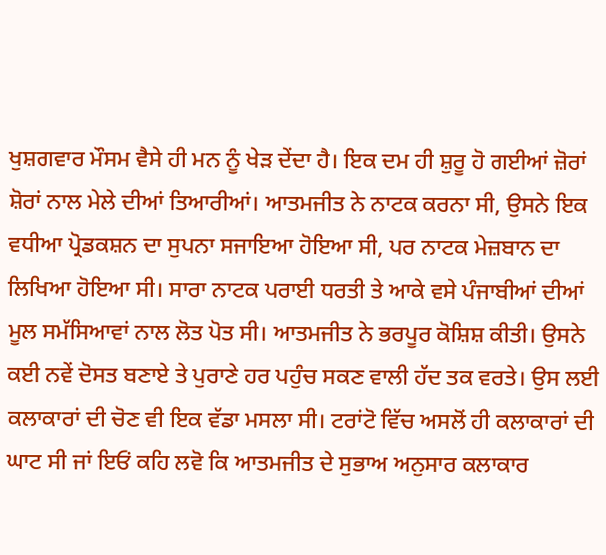ਖੁਸ਼ਗਵਾਰ ਮੌਸਮ ਵੈਸੇ ਹੀ ਮਨ ਨੂੰ ਖੇੜ ਦੇਂਦਾ ਹੈ। ਇਕ ਦਮ ਹੀ ਸ਼ੁਰੂ ਹੋ ਗਈਆਂ ਜ਼ੋਰਾਂ ਸ਼ੋਰਾਂ ਨਾਲ ਮੇਲੇ ਦੀਆਂ ਤਿਆਰੀਆਂ। ਆਤਮਜੀਤ ਨੇ ਨਾਟਕ ਕਰਨਾ ਸੀ, ਉਸਨੇ ਇਕ ਵਧੀਆ ਪ੍ਰੋਡਕਸ਼ਨ ਦਾ ਸੁਪਨਾ ਸਜਾਇਆ ਹੋਇਆ ਸੀ, ਪਰ ਨਾਟਕ ਮੇਜ਼ਬਾਨ ਦਾ ਲਿਖਿਆ ਹੋਇਆ ਸੀ। ਸਾਰਾ ਨਾਟਕ ਪਰਾਈ ਧਰਤੀ ਤੇ ਆਕੇ ਵਸੇ ਪੰਜਾਬੀਆਂ ਦੀਆਂ ਮੂਲ ਸਮੱਸਿਆਵਾਂ ਨਾਲ ਲੋਤ ਪੋਤ ਸੀ। ਆਤਮਜੀਤ ਨੇ ਭਰਪੂਰ ਕੋਸ਼ਿਸ਼ ਕੀਤੀ। ਉਸਨੇ ਕਈ ਨਵੇਂ ਦੋਸਤ ਬਣਾਏ ਤੇ ਪੁਰਾਣੇ ਹਰ ਪਹੁੰਚ ਸਕਣ ਵਾਲੀ ਹੱਦ ਤਕ ਵਰਤੇ। ਉਸ ਲਈ ਕਲਾਕਾਰਾਂ ਦੀ ਚੋਣ ਵੀ ਇਕ ਵੱਡਾ ਮਸਲਾ ਸੀ। ਟਰਾਂਟੋ ਵਿੱਚ ਅਸਲੋਂ ਹੀ ਕਲਾਕਾਰਾਂ ਦੀ ਘਾਟ ਸੀ ਜਾਂ ਇਓਂ ਕਹਿ ਲਵੋ ਕਿ ਆਤਮਜੀਤ ਦੇ ਸੁਭਾਅ ਅਨੁਸਾਰ ਕਲਾਕਾਰ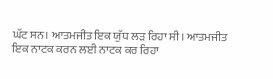ਘੱਟ ਸਨ। ਆਤਮਜੀਤ ਇਕ ਯੁੱਧ ਲੜ ਰਿਹਾ ਸੀ। ਆਤਮਜੀਤ ਇਕ ਨਾਟਕ ਕਰਨ ਲਈ ਨਾਟਕ ਕਰ ਰਿਹਾ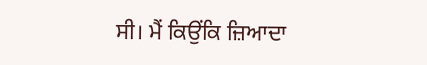ਸੀ। ਮੈਂ ਕਿਉਂਕਿ ਜ਼ਿਆਦਾ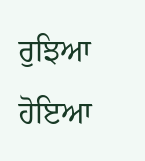ਰੁਝਿਆ ਹੋਇਆ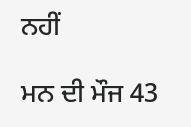ਨਹੀਂ

ਮਨ ਦੀ ਮੌਜ 43